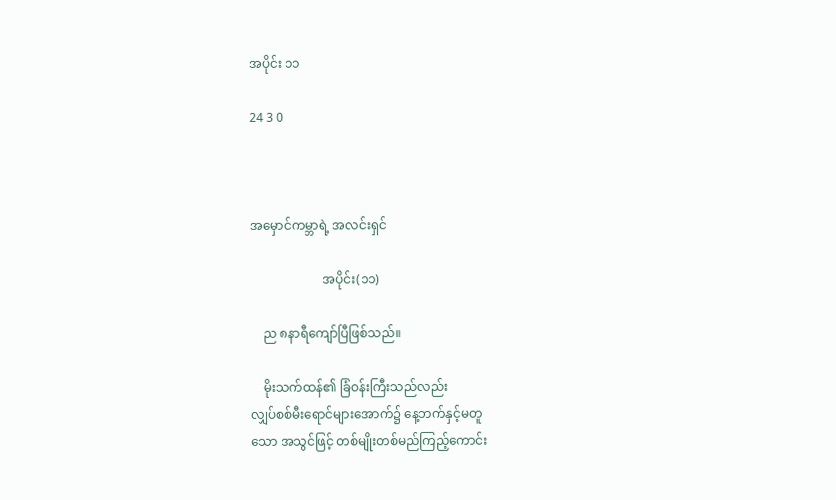အပိုင်း ၁၁

24 3 0



အမှောင်ကမ္ဘာရဲ့ အလင်းရှင်

                       အပိုင်း(၁၁)

    ည ၈နာရီကျော်ပြီဖြစ်သည်။

    မိုးသက်ထန်၏ ခြံဝန်းကြီးသည်လည်း
လျှပ်စစ်မီးရောင်များအောက်၌ နေ့ဘက်နှင့်မတူ
သော အသွင်ဖြင့် တစ်မျိုးတစ်မည်ကြည့်ကောင်း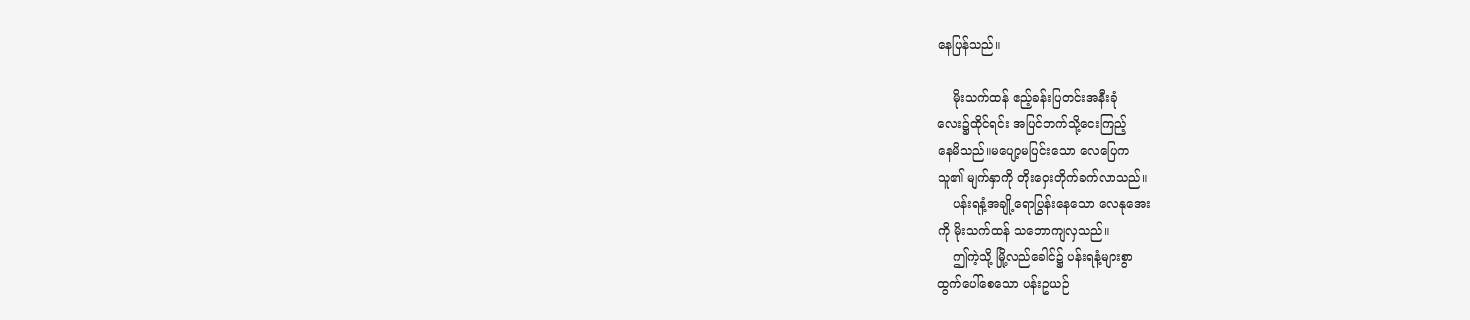နေပြန်သည်။

    မိုးသက်ထန် ဧည့်ခန်းပြတင်းအနီးခုံ
လေး၌ထိုင်ရင်း အပြင်ဘက်သို့ငေးကြည့်
နေမိသည်။မပျော့မပြင်းသော လေပြေက
သူ၏ မျက်နှာကို တိုးဝှေးတိုက်ခက်လာသည်။
    ပန်းရနံ့အချို့ရောပြွန်းနေသော လေနုအေး
ကို မိုးသက်ထန် သဘောကျလှသည်။
    ဤကဲ့သို့ မြို့လည်ခေါင်၌ ပန်းရနံ့များစွာ
ထွက်ပေါ်စေသော ပန်းဥယဉ်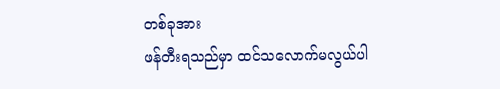တစ်ခုအား
ဖန်တီးရသည်မှာ ထင်သလောက်မလွယ်ပါ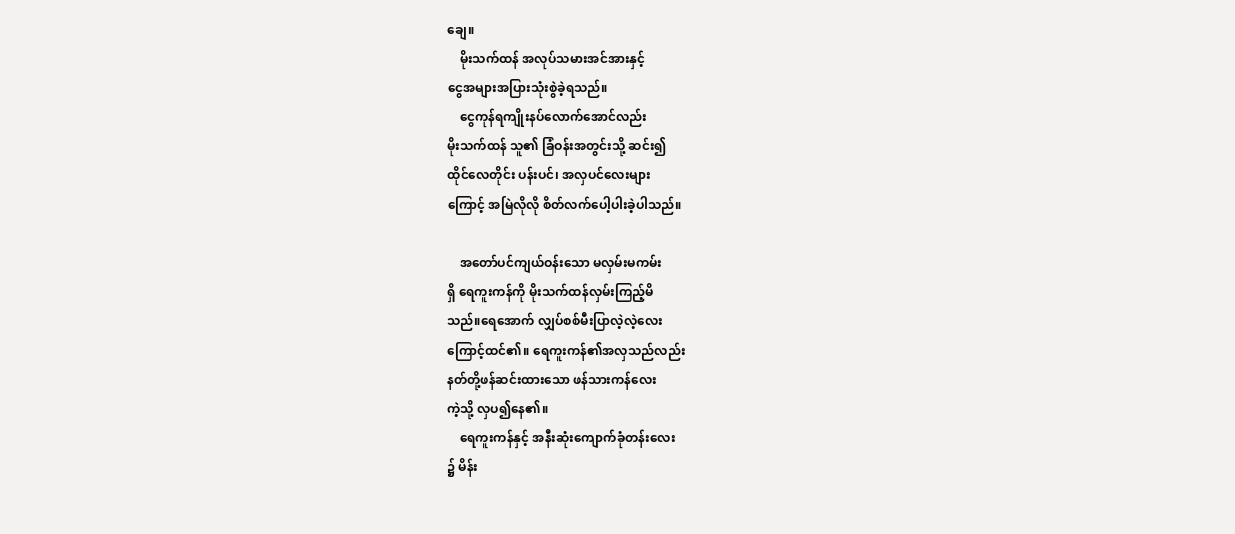ချေ။
    မိုးသက်ထန် အလုပ်သမားအင်အားနှင့်
ငွေအများအပြားသုံးစွဲခဲ့ရသည်။
    ငွေကုန်ရကျိုးနပ်လောက်အောင်လည်း
မိုးသက်ထန် သူ၏ ခြံဝန်းအတွင်းသို့ ဆင်း၍
ထိုင်လေတိုင်း ပန်းပင်၊ အလှပင်လေးများ
ကြောင့် အမြဲလိုလို စိတ်လက်ပေါ့ပါးခဲ့ပါသည်။

    အတော်ပင်ကျယ်ဝန်းသော မလှမ်းမကမ်း
ရှိ ရေကူးကန်ကို မိုးသက်ထန်လှမ်းကြည့်မိ
သည်။ရေအောက် လျှပ်စစ်မီးပြာလဲ့လဲ့လေး
ကြောင့်ထင်၏။ ရေကူးကန်၏အလှသည်လည်း
နတ်တို့ဖန်ဆင်းထားသော ဖန်သားကန်လေး
ကဲ့သို့ လှပ၍နေ၏။
    ရေကူးကန်နှင့် အနီးဆုံးကျောက်ခုံတန်းလေး
၌ မိန်း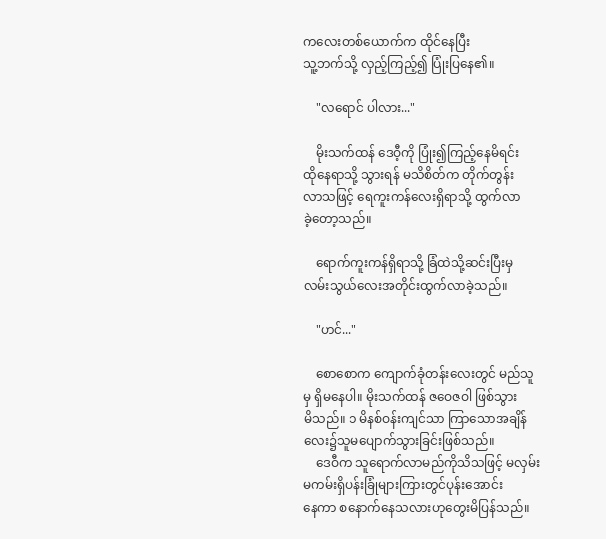ကလေးတစ်ယောက်က ထိုင်နေပြီး
သူ့ဘက်သို့ လှည့်ကြည့်၍ ပြုံးပြနေ၏။

    "လရောင် ပါလား..."

    မိုးသက်ထန် ဒေဝီ့ကို ပြုံး၍ကြည့်နေမိရင်း
ထိုနေရာသို့ သွားရန် မသိစိတ်က တိုက်တွန်း
လာသဖြင့် ရေကူးကန်လေးရှိရာသို့ ထွက်လာ
ခဲ့တော့သည်။

    ရောက်ကူးကန်ရှိရာသို့ ခြံထဲသို့ဆင်းပြီးမှ
လမ်းသွယ်လေးအတိုင်းထွက်လာခဲ့သည်။

    "ဟင်..."

    စောစောက ကျောက်ခုံတန်းလေးတွင် မည်သူ
မှ ရှိမနေပါ။ မိုးသက်ထန် ဇဝေဇဝါ ဖြစ်သွား
မိသည်။ ၁ မိနစ်ဝန်းကျင်သာ ကြာသောအချိန်
လေး၌သူမပျောက်သွားခြင်းဖြစ်သည်။
    ဒေဝီက သူရောက်လာမည်ကိုသိသဖြင့် မလှမ်း
မကမ်းရှိပန်းခြုံများကြားတွင်ပုန်းအောင်း
နေကာ စနောက်နေသလားဟုတွေးမိပြန်သည်။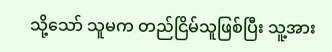သို့သော် သူမက တည်ငြိမ်သူဖြစ်ပြီး သူ့အား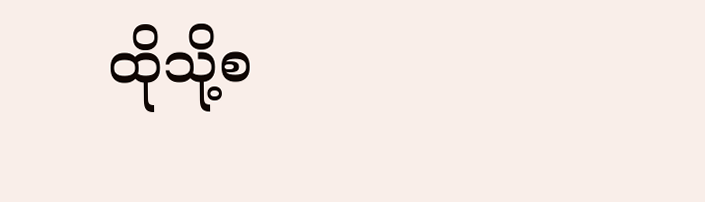ထိုသို့စ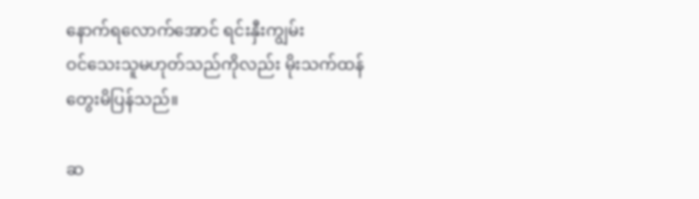နောက်ရလောက်အောင် ရင်းနှီးကျွမ်း
ဝင်သေးသူမဟုတ်သည်ကိုလည်း မိုးသက်ထန်
တွေးမိပြန်သည်။

ဆ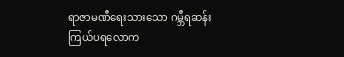ရာဇာမဏီရေးသားသော ဂမ္ဘီရဆန်းကြယ်ပရလောက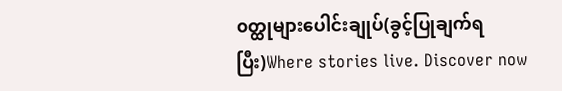၀တ္ထုများပေါင်းချုပ်(ခွင့်ပြုချက်ရပြီး)Where stories live. Discover now